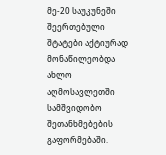მე-20 საუკუნეში შეერთებული შტატები აქტიურად მონაწილეობდა ახლო აღმოსავლეთში სამშვიდობო შეთანხმებების გაფორმებაში.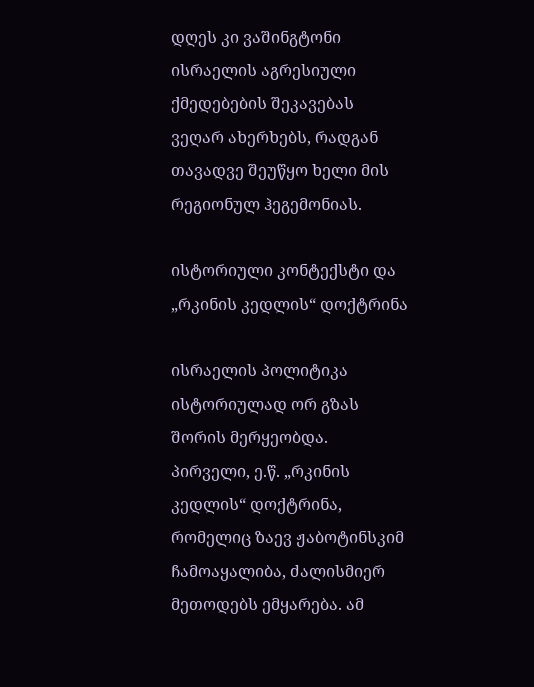დღეს კი ვაშინგტონი ისრაელის აგრესიული ქმედებების შეკავებას ვეღარ ახერხებს, რადგან თავადვე შეუწყო ხელი მის რეგიონულ ჰეგემონიას.

ისტორიული კონტექსტი და „რკინის კედლის“ დოქტრინა

ისრაელის პოლიტიკა ისტორიულად ორ გზას შორის მერყეობდა. პირველი, ე.წ. „რკინის კედლის“ დოქტრინა, რომელიც ზაევ ჟაბოტინსკიმ ჩამოაყალიბა, ძალისმიერ მეთოდებს ემყარება. ამ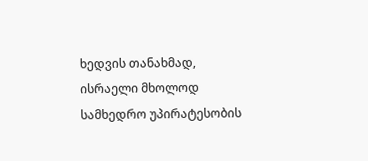ხედვის თანახმად, ისრაელი მხოლოდ სამხედრო უპირატესობის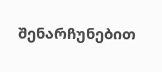შენარჩუნებით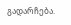გადარჩება.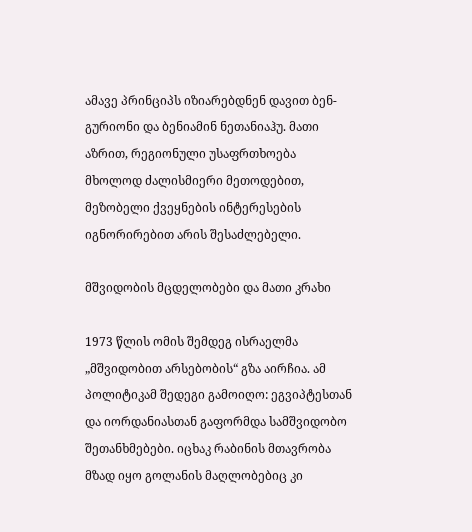ამავე პრინციპს იზიარებდნენ დავით ბენ-გურიონი და ბენიამინ ნეთანიაჰუ. მათი აზრით, რეგიონული უსაფრთხოება მხოლოდ ძალისმიერი მეთოდებით, მეზობელი ქვეყნების ინტერესების იგნორირებით არის შესაძლებელი.

მშვიდობის მცდელობები და მათი კრახი

1973 წლის ომის შემდეგ ისრაელმა „მშვიდობით არსებობის“ გზა აირჩია. ამ პოლიტიკამ შედეგი გამოიღო: ეგვიპტესთან და იორდანიასთან გაფორმდა სამშვიდობო შეთანხმებები. იცხაკ რაბინის მთავრობა მზად იყო გოლანის მაღლობებიც კი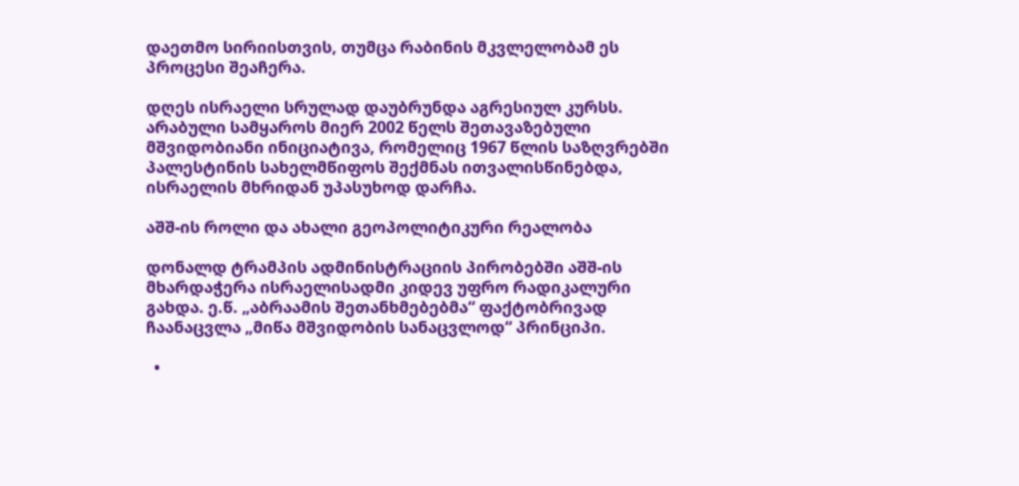დაეთმო სირიისთვის, თუმცა რაბინის მკვლელობამ ეს პროცესი შეაჩერა.

დღეს ისრაელი სრულად დაუბრუნდა აგრესიულ კურსს. არაბული სამყაროს მიერ 2002 წელს შეთავაზებული მშვიდობიანი ინიციატივა, რომელიც 1967 წლის საზღვრებში პალესტინის სახელმწიფოს შექმნას ითვალისწინებდა, ისრაელის მხრიდან უპასუხოდ დარჩა.

აშშ-ის როლი და ახალი გეოპოლიტიკური რეალობა

დონალდ ტრამპის ადმინისტრაციის პირობებში აშშ-ის მხარდაჭერა ისრაელისადმი კიდევ უფრო რადიკალური გახდა. ე.წ. „აბრაამის შეთანხმებებმა“ ფაქტობრივად ჩაანაცვლა „მიწა მშვიდობის სანაცვლოდ“ პრინციპი.

  •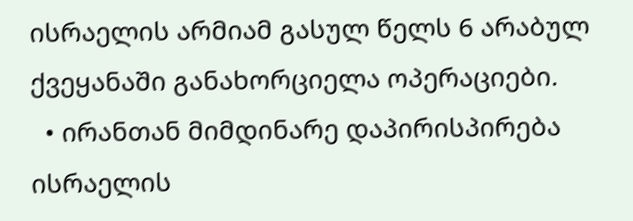ისრაელის არმიამ გასულ წელს 6 არაბულ ქვეყანაში განახორციელა ოპერაციები.
  • ირანთან მიმდინარე დაპირისპირება ისრაელის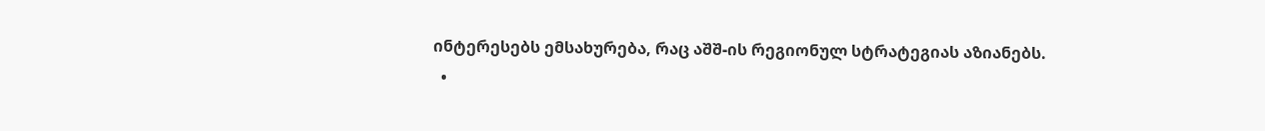ინტერესებს ემსახურება, რაც აშშ-ის რეგიონულ სტრატეგიას აზიანებს.
  •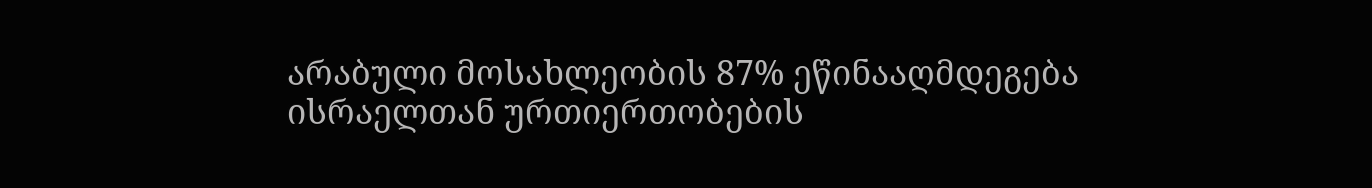არაბული მოსახლეობის 87% ეწინააღმდეგება ისრაელთან ურთიერთობების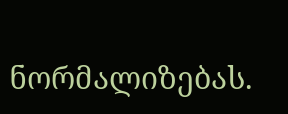ნორმალიზებას.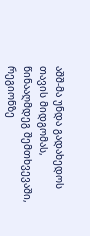აშშ-მა უნდა გადახედოს თავის მიდგომას, წინააღმდეგ შემთხვევაში, რეგიონზე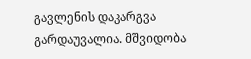გავლენის დაკარგვა გარდაუვალია. მშვიდობა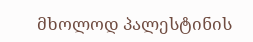მხოლოდ პალესტინის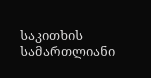საკითხის სამართლიანი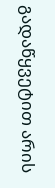გადაწყვეტით არის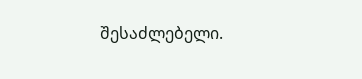შესაძლებელი.